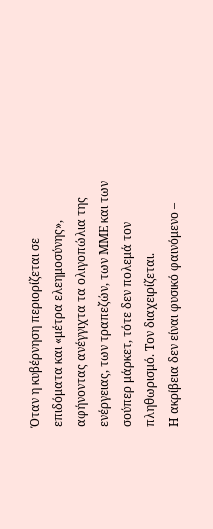Όταν η κυβέρνηση περιορίζεται σε επιδόματα και «μέτρα ελεημοσύνης», αφήνοντας ανέγγιχτα τα ολιγοπώλια της ενέργειας, των τραπεζών, των ΜΜΕ και των σούπερ μάρκετ, τότε δεν πολεμά τον πληθωρισμό. Τον διαχειρίζεται.
Η ακρίβεια δεν είναι φυσικό φαινόμενο –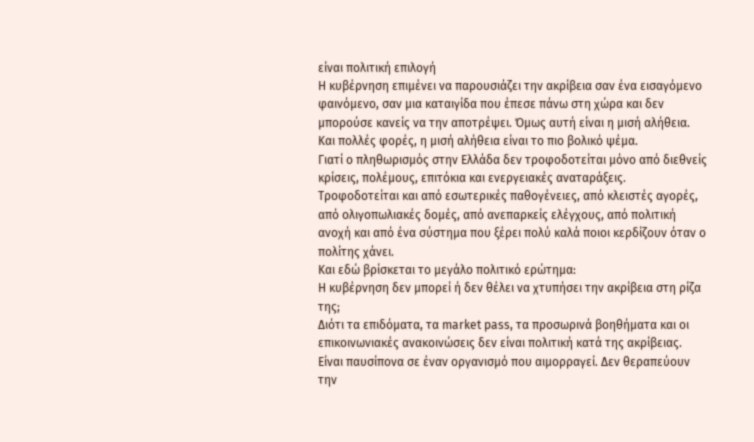είναι πολιτική επιλογή
Η κυβέρνηση επιμένει να παρουσιάζει την ακρίβεια σαν ένα εισαγόμενο φαινόμενο, σαν μια καταιγίδα που έπεσε πάνω στη χώρα και δεν μπορούσε κανείς να την αποτρέψει. Όμως αυτή είναι η μισή αλήθεια. Και πολλές φορές, η μισή αλήθεια είναι το πιο βολικό ψέμα.
Γιατί ο πληθωρισμός στην Ελλάδα δεν τροφοδοτείται μόνο από διεθνείς κρίσεις, πολέμους, επιτόκια και ενεργειακές αναταράξεις. Τροφοδοτείται και από εσωτερικές παθογένειες, από κλειστές αγορές, από ολιγοπωλιακές δομές, από ανεπαρκείς ελέγχους, από πολιτική ανοχή και από ένα σύστημα που ξέρει πολύ καλά ποιοι κερδίζουν όταν ο πολίτης χάνει.
Και εδώ βρίσκεται το μεγάλο πολιτικό ερώτημα:
Η κυβέρνηση δεν μπορεί ή δεν θέλει να χτυπήσει την ακρίβεια στη ρίζα της;
Διότι τα επιδόματα, τα market pass, τα προσωρινά βοηθήματα και οι επικοινωνιακές ανακοινώσεις δεν είναι πολιτική κατά της ακρίβειας. Είναι παυσίπονα σε έναν οργανισμό που αιμορραγεί. Δεν θεραπεύουν την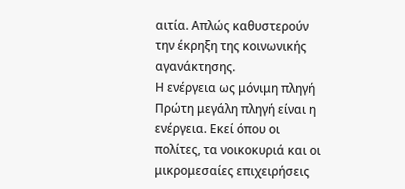αιτία. Απλώς καθυστερούν την έκρηξη της κοινωνικής αγανάκτησης.
Η ενέργεια ως μόνιμη πληγή
Πρώτη μεγάλη πληγή είναι η ενέργεια. Εκεί όπου οι πολίτες, τα νοικοκυριά και οι μικρομεσαίες επιχειρήσεις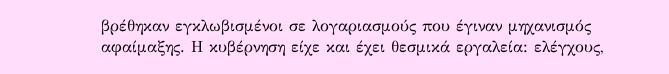βρέθηκαν εγκλωβισμένοι σε λογαριασμούς που έγιναν μηχανισμός αφαίμαξης. Η κυβέρνηση είχε και έχει θεσμικά εργαλεία: ελέγχους,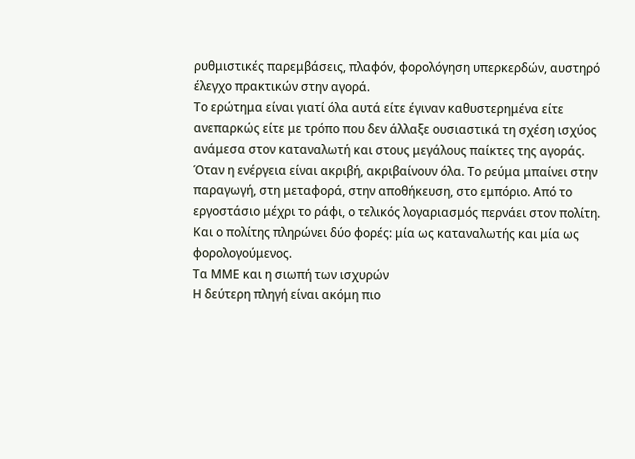ρυθμιστικές παρεμβάσεις, πλαφόν, φορολόγηση υπερκερδών, αυστηρό έλεγχο πρακτικών στην αγορά.
Το ερώτημα είναι γιατί όλα αυτά είτε έγιναν καθυστερημένα είτε ανεπαρκώς είτε με τρόπο που δεν άλλαξε ουσιαστικά τη σχέση ισχύος ανάμεσα στον καταναλωτή και στους μεγάλους παίκτες της αγοράς.
Όταν η ενέργεια είναι ακριβή, ακριβαίνουν όλα. Το ρεύμα μπαίνει στην παραγωγή, στη μεταφορά, στην αποθήκευση, στο εμπόριο. Από το εργοστάσιο μέχρι το ράφι, ο τελικός λογαριασμός περνάει στον πολίτη. Και ο πολίτης πληρώνει δύο φορές: μία ως καταναλωτής και μία ως φορολογούμενος.
Τα ΜΜΕ και η σιωπή των ισχυρών
Η δεύτερη πληγή είναι ακόμη πιο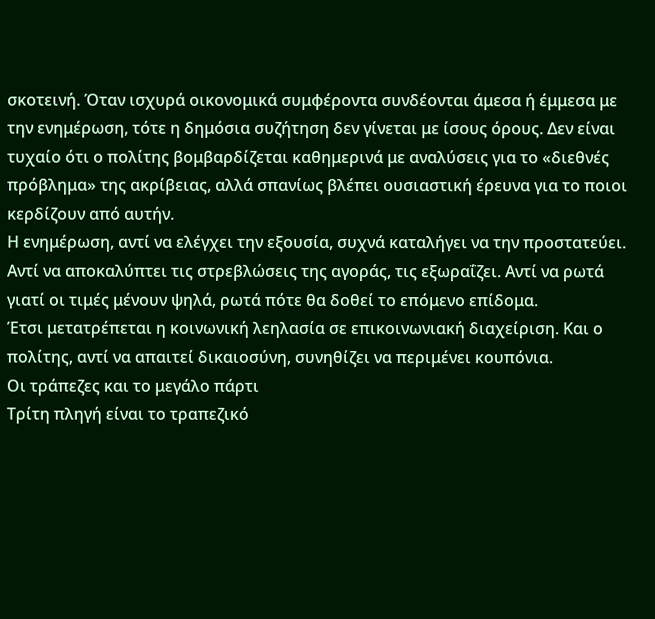σκοτεινή. Όταν ισχυρά οικονομικά συμφέροντα συνδέονται άμεσα ή έμμεσα με την ενημέρωση, τότε η δημόσια συζήτηση δεν γίνεται με ίσους όρους. Δεν είναι τυχαίο ότι ο πολίτης βομβαρδίζεται καθημερινά με αναλύσεις για το «διεθνές πρόβλημα» της ακρίβειας, αλλά σπανίως βλέπει ουσιαστική έρευνα για το ποιοι κερδίζουν από αυτήν.
Η ενημέρωση, αντί να ελέγχει την εξουσία, συχνά καταλήγει να την προστατεύει. Αντί να αποκαλύπτει τις στρεβλώσεις της αγοράς, τις εξωραΐζει. Αντί να ρωτά γιατί οι τιμές μένουν ψηλά, ρωτά πότε θα δοθεί το επόμενο επίδομα.
Έτσι μετατρέπεται η κοινωνική λεηλασία σε επικοινωνιακή διαχείριση. Και ο πολίτης, αντί να απαιτεί δικαιοσύνη, συνηθίζει να περιμένει κουπόνια.
Οι τράπεζες και το μεγάλο πάρτι
Τρίτη πληγή είναι το τραπεζικό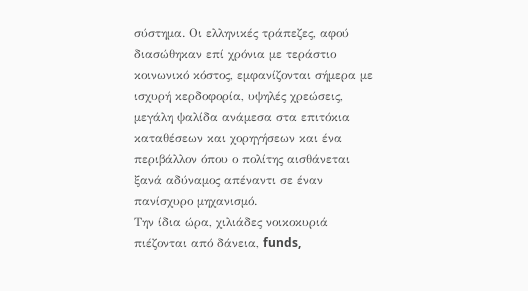σύστημα. Οι ελληνικές τράπεζες, αφού διασώθηκαν επί χρόνια με τεράστιο κοινωνικό κόστος, εμφανίζονται σήμερα με ισχυρή κερδοφορία, υψηλές χρεώσεις, μεγάλη ψαλίδα ανάμεσα στα επιτόκια καταθέσεων και χορηγήσεων και ένα περιβάλλον όπου ο πολίτης αισθάνεται ξανά αδύναμος απέναντι σε έναν πανίσχυρο μηχανισμό.
Την ίδια ώρα, χιλιάδες νοικοκυριά πιέζονται από δάνεια, funds,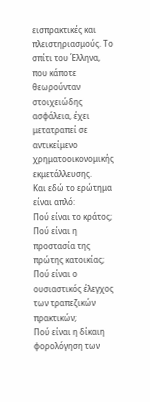εισπρακτικές και πλειστηριασμούς. Το σπίτι του Έλληνα, που κάποτε θεωρούνταν στοιχειώδης ασφάλεια, έχει μετατραπεί σε αντικείμενο χρηματοοικονομικής εκμετάλλευσης.
Και εδώ το ερώτημα είναι απλό:
Πού είναι το κράτος;
Πού είναι η προστασία της πρώτης κατοικίας;
Πού είναι ο ουσιαστικός έλεγχος των τραπεζικών πρακτικών;
Πού είναι η δίκαιη φορολόγηση των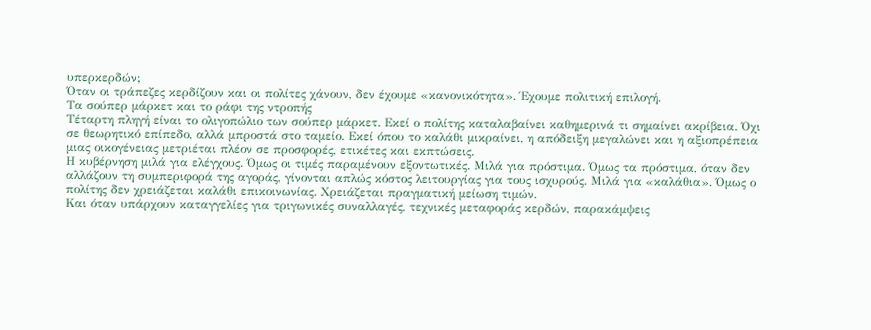υπερκερδών;
Όταν οι τράπεζες κερδίζουν και οι πολίτες χάνουν, δεν έχουμε «κανονικότητα». Έχουμε πολιτική επιλογή.
Τα σούπερ μάρκετ και το ράφι της ντροπής
Τέταρτη πληγή είναι το ολιγοπώλιο των σούπερ μάρκετ. Εκεί ο πολίτης καταλαβαίνει καθημερινά τι σημαίνει ακρίβεια. Όχι σε θεωρητικό επίπεδο, αλλά μπροστά στο ταμείο. Εκεί όπου το καλάθι μικραίνει, η απόδειξη μεγαλώνει και η αξιοπρέπεια μιας οικογένειας μετριέται πλέον σε προσφορές, ετικέτες και εκπτώσεις.
Η κυβέρνηση μιλά για ελέγχους. Όμως οι τιμές παραμένουν εξοντωτικές. Μιλά για πρόστιμα. Όμως τα πρόστιμα, όταν δεν αλλάζουν τη συμπεριφορά της αγοράς, γίνονται απλώς κόστος λειτουργίας για τους ισχυρούς. Μιλά για «καλάθια». Όμως ο πολίτης δεν χρειάζεται καλάθι επικοινωνίας. Χρειάζεται πραγματική μείωση τιμών.
Και όταν υπάρχουν καταγγελίες για τριγωνικές συναλλαγές, τεχνικές μεταφοράς κερδών, παρακάμψεις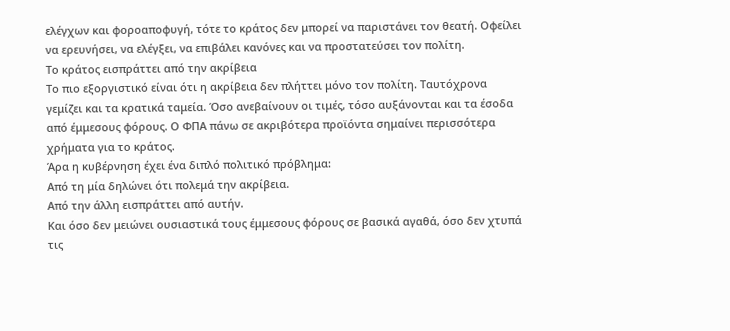ελέγχων και φοροαποφυγή, τότε το κράτος δεν μπορεί να παριστάνει τον θεατή. Οφείλει να ερευνήσει, να ελέγξει, να επιβάλει κανόνες και να προστατεύσει τον πολίτη.
Το κράτος εισπράττει από την ακρίβεια
Το πιο εξοργιστικό είναι ότι η ακρίβεια δεν πλήττει μόνο τον πολίτη. Ταυτόχρονα γεμίζει και τα κρατικά ταμεία. Όσο ανεβαίνουν οι τιμές, τόσο αυξάνονται και τα έσοδα από έμμεσους φόρους. Ο ΦΠΑ πάνω σε ακριβότερα προϊόντα σημαίνει περισσότερα χρήματα για το κράτος.
Άρα η κυβέρνηση έχει ένα διπλό πολιτικό πρόβλημα:
Από τη μία δηλώνει ότι πολεμά την ακρίβεια.
Από την άλλη εισπράττει από αυτήν.
Και όσο δεν μειώνει ουσιαστικά τους έμμεσους φόρους σε βασικά αγαθά, όσο δεν χτυπά τις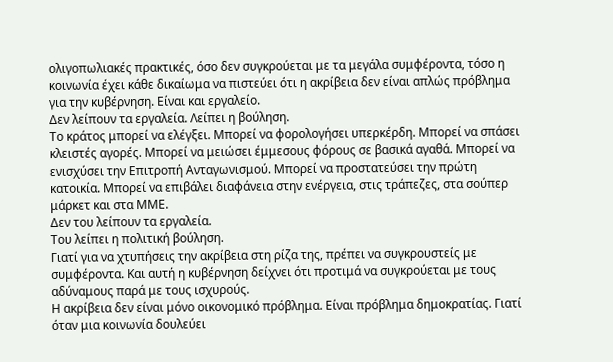ολιγοπωλιακές πρακτικές, όσο δεν συγκρούεται με τα μεγάλα συμφέροντα, τόσο η κοινωνία έχει κάθε δικαίωμα να πιστεύει ότι η ακρίβεια δεν είναι απλώς πρόβλημα για την κυβέρνηση. Είναι και εργαλείο.
Δεν λείπουν τα εργαλεία. Λείπει η βούληση.
Το κράτος μπορεί να ελέγξει. Μπορεί να φορολογήσει υπερκέρδη. Μπορεί να σπάσει κλειστές αγορές. Μπορεί να μειώσει έμμεσους φόρους σε βασικά αγαθά. Μπορεί να ενισχύσει την Επιτροπή Ανταγωνισμού. Μπορεί να προστατεύσει την πρώτη κατοικία. Μπορεί να επιβάλει διαφάνεια στην ενέργεια, στις τράπεζες, στα σούπερ μάρκετ και στα ΜΜΕ.
Δεν του λείπουν τα εργαλεία.
Του λείπει η πολιτική βούληση.
Γιατί για να χτυπήσεις την ακρίβεια στη ρίζα της, πρέπει να συγκρουστείς με συμφέροντα. Και αυτή η κυβέρνηση δείχνει ότι προτιμά να συγκρούεται με τους αδύναμους παρά με τους ισχυρούς.
Η ακρίβεια δεν είναι μόνο οικονομικό πρόβλημα. Είναι πρόβλημα δημοκρατίας. Γιατί όταν μια κοινωνία δουλεύει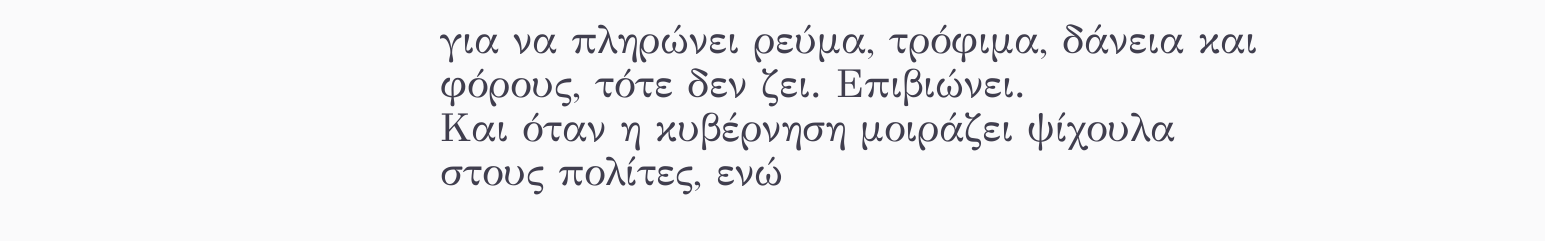για να πληρώνει ρεύμα, τρόφιμα, δάνεια και φόρους, τότε δεν ζει. Επιβιώνει.
Και όταν η κυβέρνηση μοιράζει ψίχουλα στους πολίτες, ενώ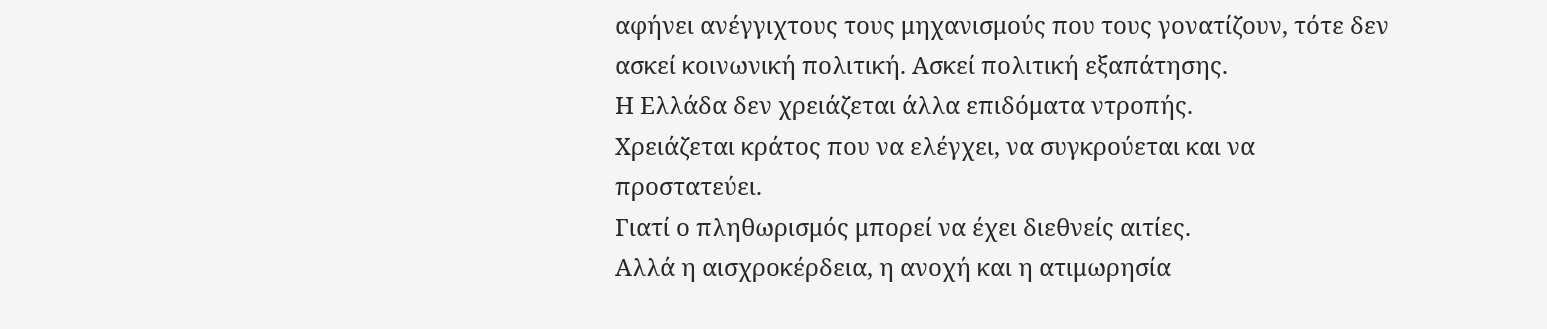αφήνει ανέγγιχτους τους μηχανισμούς που τους γονατίζουν, τότε δεν ασκεί κοινωνική πολιτική. Ασκεί πολιτική εξαπάτησης.
Η Ελλάδα δεν χρειάζεται άλλα επιδόματα ντροπής.
Χρειάζεται κράτος που να ελέγχει, να συγκρούεται και να προστατεύει.
Γιατί ο πληθωρισμός μπορεί να έχει διεθνείς αιτίες.
Αλλά η αισχροκέρδεια, η ανοχή και η ατιμωρησία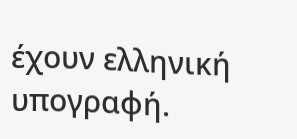έχουν ελληνική υπογραφή.